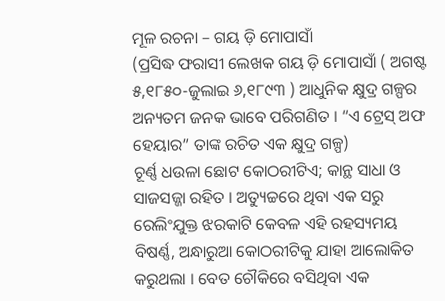ମୂଳ ରଚନା – ଗୟ ଡ଼ି ମୋପାସାଁ
(ପ୍ରସିଦ୍ଧ ଫରାସୀ ଲେଖକ ଗୟ ଡ଼ି ମୋପାସାଁ ( ଅଗଷ୍ଟ ୫,୧୮୫୦-ଜୁଲାଇ ୬,୧୮୯୩ ) ଆଧୁନିକ କ୍ଷୁଦ୍ର ଗଳ୍ପର ଅନ୍ୟତମ ଜନକ ଭାବେ ପରିଗଣିତ । “ଏ ଟ୍ରେସ୍ ଅଫ ହେୟାର” ତାଙ୍କ ରଚିତ ଏକ କ୍ଷୁଦ୍ର ଗଳ୍ପ)
ଚୂର୍ଣ୍ଣ ଧଉଳା ଛୋଟ କୋଠରୀଟିଏ; କାନ୍ଥ ସାଧା ଓ ସାଜସଜ୍ଜା ରହିତ । ଅତ୍ୟୁଚ୍ଚରେ ଥିବା ଏକ ସରୁ ରେଲିଂଯୁକ୍ତ ଝରକାଟି କେବଳ ଏହି ରହସ୍ୟମୟ ବିଷର୍ଣ୍ଣ, ଅନ୍ଧାରୁଆ କୋଠରୀଟିକୁ ଯାହା ଆଲୋକିତ କରୁଥଲା । ବେତ ଚୌକିରେ ବସିଥିବା ଏକ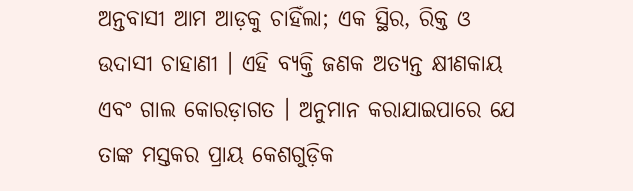ଅନ୍ତବାସୀ ଆମ ଆଡ଼କୁ ଚାହିଁଲା; ଏକ ସ୍ଥିର, ରିକ୍ତ ଓ ଉଦାସୀ ଚାହାଣୀ । ଏହି ବ୍ୟକ୍ତି ଜଣକ ଅତ୍ୟନ୍ତ କ୍ଷୀଣକାୟ ଏବଂ ଗାଲ କୋରଡ଼ାଗତ । ଅନୁମାନ କରାଯାଇପାରେ ଯେ ତାଙ୍କ ମସ୍ତକର ପ୍ରାୟ କେଶଗୁଡ଼ିକ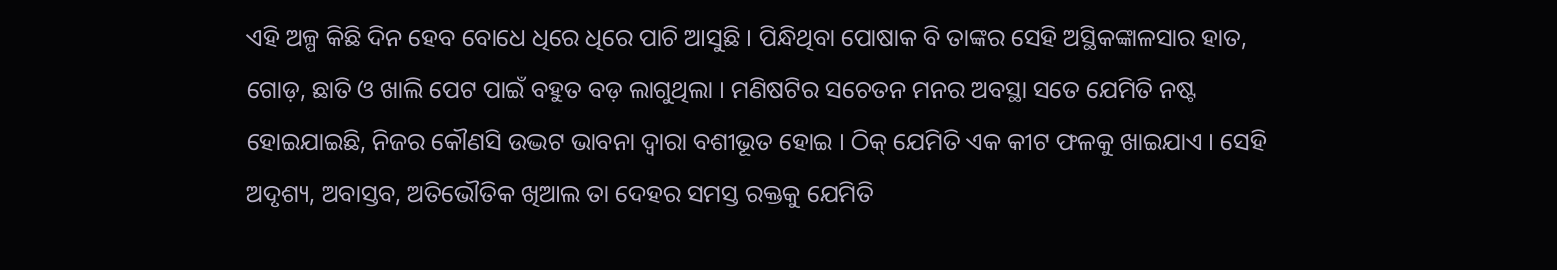ଏହି ଅଳ୍ପ କିଛି ଦିନ ହେବ ବୋଧେ ଧିରେ ଧିରେ ପାଚି ଆସୁଛି । ପିନ୍ଧିଥିବା ପୋଷାକ ବି ତାଙ୍କର ସେହି ଅସ୍ଥିକଙ୍କାଳସାର ହାତ, ଗୋଡ଼, ଛାତି ଓ ଖାଲି ପେଟ ପାଇଁ ବହୁତ ବଡ଼ ଲାଗୁଥିଲା । ମଣିଷଟିର ସଚେତନ ମନର ଅବସ୍ଥା ସତେ ଯେମିତି ନଷ୍ଟ ହୋଇଯାଇଛି, ନିଜର କୌଣସି ଉଦ୍ଭଟ ଭାବନା ଦ୍ୱାରା ବଶୀଭୂତ ହୋଇ । ଠିକ୍ ଯେମିତି ଏକ କୀଟ ଫଳକୁ ଖାଇଯାଏ । ସେହି ଅଦୃଶ୍ୟ, ଅବାସ୍ତବ, ଅତିଭୌତିକ ଖିଆଲ ତା ଦେହର ସମସ୍ତ ରକ୍ତକୁ ଯେମିତି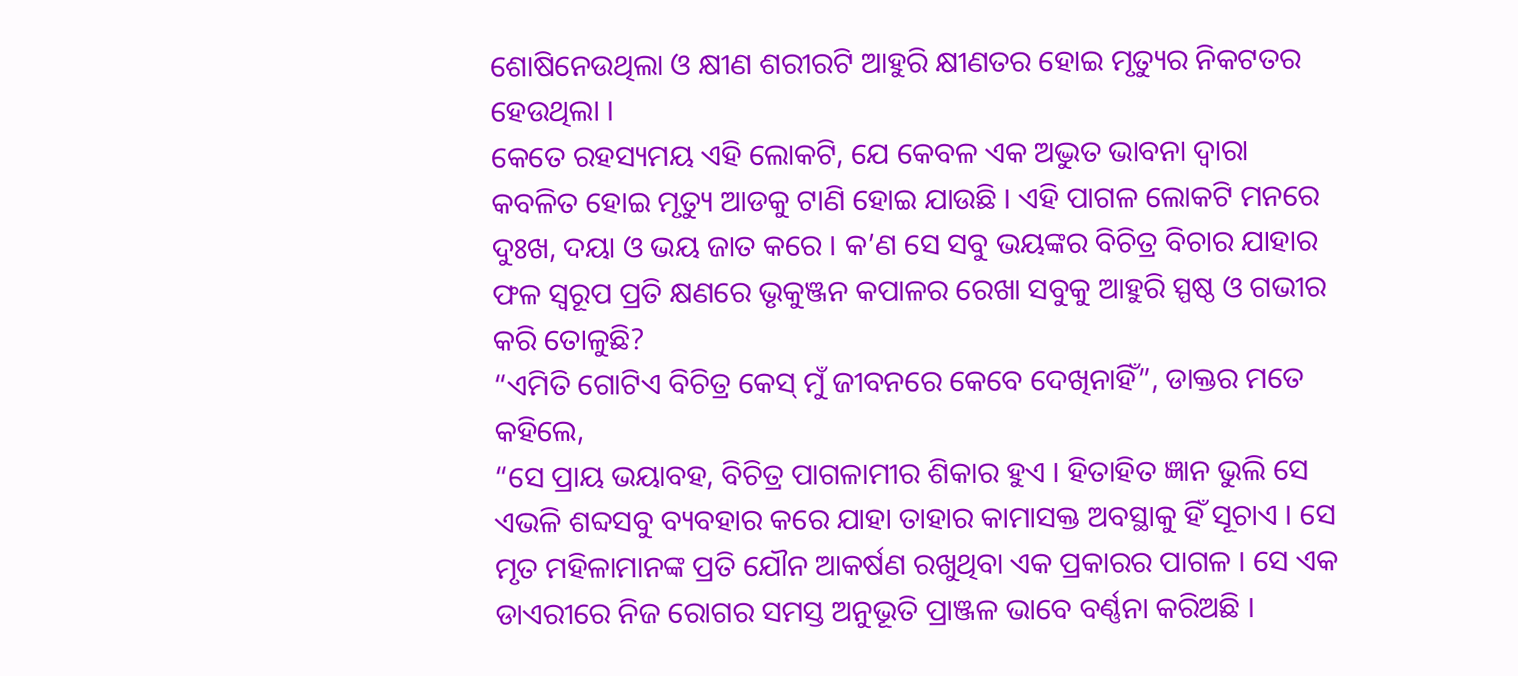ଶୋଷିନେଉଥିଲା ଓ କ୍ଷୀଣ ଶରୀରଟି ଆହୁରି କ୍ଷୀଣତର ହୋଇ ମୃତ୍ୟୁର ନିକଟତର ହେଉଥିଲା ।
କେତେ ରହସ୍ୟମୟ ଏହି ଲୋକଟି, ଯେ କେବଳ ଏକ ଅଦ୍ଭୁତ ଭାବନା ଦ୍ୱାରା କବଳିତ ହୋଇ ମୃତ୍ୟୁ ଆଡକୁ ଟାଣି ହୋଇ ଯାଉଛି । ଏହି ପାଗଳ ଲୋକଟି ମନରେ ଦୁଃଖ, ଦୟା ଓ ଭୟ ଜାତ କରେ । କ’ଣ ସେ ସବୁ ଭୟଙ୍କର ବିଚିତ୍ର ବିଚାର ଯାହାର ଫଳ ସ୍ୱରୂପ ପ୍ରତି କ୍ଷଣରେ ଭୃକୁଞ୍ଜନ କପାଳର ରେଖା ସବୁକୁ ଆହୁରି ସ୍ପଷ୍ଠ ଓ ଗଭୀର କରି ତୋଳୁଛି?
“ଏମିତି ଗୋଟିଏ ବିଚିତ୍ର କେସ୍ ମୁଁ ଜୀବନରେ କେବେ ଦେଖିନାହିଁ”, ଡାକ୍ତର ମତେ କହିଲେ,
“ସେ ପ୍ରାୟ ଭୟାବହ, ବିଚିତ୍ର ପାଗଳାମୀର ଶିକାର ହୁଏ । ହିତାହିତ ଜ୍ଞାନ ଭୁଲି ସେ ଏଭଳି ଶବ୍ଦସବୁ ବ୍ୟବହାର କରେ ଯାହା ତାହାର କାମାସକ୍ତ ଅବସ୍ଥାକୁ ହିଁ ସୂଚାଏ । ସେ ମୃତ ମହିଳାମାନଙ୍କ ପ୍ରତି ଯୌନ ଆକର୍ଷଣ ରଖୁଥିବା ଏକ ପ୍ରକାରର ପାଗଳ । ସେ ଏକ ଡାଏରୀରେ ନିଜ ରୋଗର ସମସ୍ତ ଅନୁଭୂତି ପ୍ରାଞ୍ଜଳ ଭାବେ ବର୍ଣ୍ଣନା କରିଅଛି ।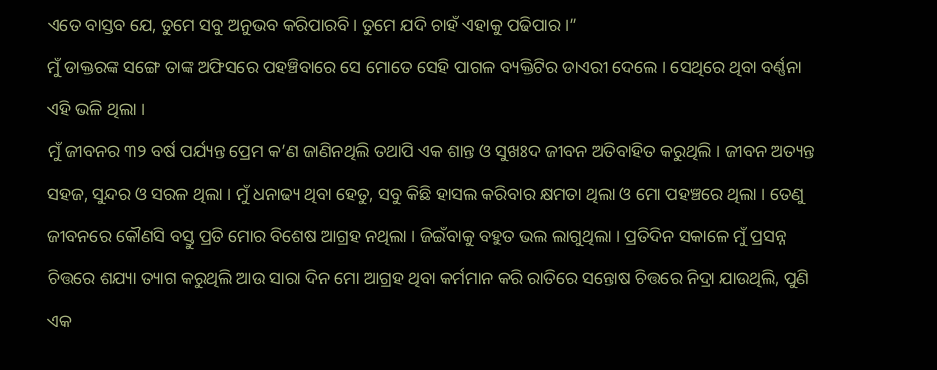ଏତେ ବାସ୍ତବ ଯେ, ତୁମେ ସବୁ ଅନୁଭବ କରିପାରବି । ତୁମେ ଯଦି ଚାହଁ ଏହାକୁ ପଢିପାର ।”
ମୁଁ ଡାକ୍ତରଙ୍କ ସଙ୍ଗେ ତାଙ୍କ ଅଫିସରେ ପହଞ୍ଚିବାରେ ସେ ମୋତେ ସେହି ପାଗଳ ବ୍ୟକ୍ତିଟିର ଡାଏରୀ ଦେଲେ । ସେଥିରେ ଥିବା ବର୍ଣ୍ଣନା ଏହି ଭଳି ଥିଲା ।
ମୁଁ ଜୀବନର ୩୨ ବର୍ଷ ପର୍ଯ୍ୟନ୍ତ ପ୍ରେମ କ’ଣ ଜାଣିନଥିଲି ତଥାପି ଏକ ଶାନ୍ତ ଓ ସୁଖଃଦ ଜୀବନ ଅତିବାହିତ କରୁଥିଲି । ଜୀବନ ଅତ୍ୟନ୍ତ ସହଜ, ସୁନ୍ଦର ଓ ସରଳ ଥିଲା । ମୁଁ ଧନାଢ୍ୟ ଥିବା ହେତୁ, ସବୁ କିଛି ହାସଲ କରିବାର କ୍ଷମତା ଥିଲା ଓ ମୋ ପହଞ୍ଚରେ ଥିଲା । ତେଣୁ ଜୀବନରେ କୌଣସି ବସ୍ତୁ ପ୍ରତି ମୋର ବିଶେଷ ଆଗ୍ରହ ନଥିଲା । ଜିଇଁବାକୁ ବହୁତ ଭଲ ଲାଗୁଥିଲା । ପ୍ରତିଦିନ ସକାଳେ ମୁଁ ପ୍ରସନ୍ନ ଚିତ୍ତରେ ଶଯ୍ୟା ତ୍ୟାଗ କରୁଥିଲି ଆଉ ସାରା ଦିନ ମୋ ଆଗ୍ରହ ଥିବା କର୍ମମାନ କରି ରାତିରେ ସନ୍ତୋଷ ଚିତ୍ତରେ ନିଦ୍ରା ଯାଉଥିଲି, ପୁଣି ଏକ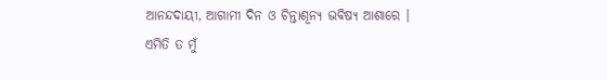ଆନନ୍ଦଦାୟୀ, ଆଗାମୀ ଦିନ ଓ ଚିନ୍ତାଶୂନ୍ୟ ଭବିଷ୍ୟ ଆଶାରେ ।
ଏମିତି ତ ମୁଁ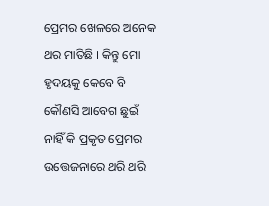ପ୍ରେମର ଖେଳରେ ଅନେକ ଥର ମାତିଛି । କିନ୍ତୁ ମୋ ହୃଦୟକୁ କେବେ ବି କୌଣସି ଆବେଗ ଛୁଇଁ ନାହିଁ କି ପ୍ରକୃତ ପ୍ରେମର ଉତ୍ତେଜନାରେ ଥରି ଥରି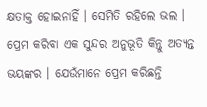କ୍ଷତାକ୍ତ ହୋଇନାହିଁ । ସେମିତି ରହିଲେ ଭଲ । ପ୍ରେମ କରିବା ଏକ ସୁନ୍ଦର ଅନୁଭୂତି କିନ୍ତୁ ଅତ୍ୟନ୍ତ ଭୟଙ୍କର । ଯେଉଁମାନେ ପ୍ରେମ କରିଛନ୍ତି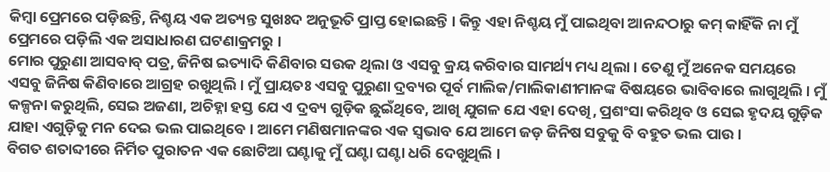କିମ୍ୱା ପ୍ରେମରେ ପଡ଼ିଛନ୍ତି, ନିଶ୍ଚୟ ଏକ ଅତ୍ୟନ୍ତ ସୁଖଃଦ ଅନୁଭୂତି ପ୍ରାପ୍ତ ହୋଇଛନ୍ତି । କିନ୍ତୁ ଏହା ନିଶ୍ଚୟ ମୁଁ ପାଇଥିବା ଆନନ୍ଦଠାରୁ କମ୍ କାହିଁକି ନା ମୁଁ ପ୍ରେମରେ ପଡ଼ିଲି ଏକ ଅସାଧାରଣ ଘଟଣାକ୍ରମରୁ ।
ମୋର ପୁରୁଣା ଆସବାବ୍ ପତ୍ର, ଜିନିଷ ଇତ୍ୟାଦି କିଣିବାର ସଉକ ଥିଲା ଓ ଏସବୁ କ୍ରୟ କରିବାର ସାମର୍ଥ୍ୟ ମଧ୍ୟ ଥିଲା । ତେଣୁ ମୁଁ ଅନେକ ସମୟରେ ଏସବୁ ଜିନିଷ କିଣିବାରେ ଆଗ୍ରହ ରଖୁଥିଲି । ମୁଁ ପ୍ରାୟତଃ ଏସବୁ ପୁରୁଣା ଦ୍ରବ୍ୟର ପୂର୍ବ ମାଲିକ/ମାଲିକାଣୀମାନଙ୍କ ବିଷୟରେ ଭାବିବାରେ ଲାଗୁଥିଲି । ମୁଁ କଳ୍ପନା କରୁଥିଲି, ସେଇ ଅଜଣା, ଅଚିହ୍ନା ହସ୍ତ ଯେ ଏ ଦ୍ରବ୍ୟ ଗୁଡ଼ିକ ଛୁଇଁଥିବେ, ଆଖି ଯୁଗଳ ଯେ ଏହା ଦେଖି, ପ୍ରଶଂସା କରିଥିବ ଓ ସେଇ ହୃଦୟ ଗୁଡ଼ିକ ଯାହା ଏଗୁଡ଼ିକୁ ମନ ଦେଇ ଭଲ ପାଇଥିବେ । ଆମେ ମଣିଷମାନଙ୍କର ଏକ ସ୍ୱଭାବ ଯେ ଆମେ ଜଡ଼ ଜିନିଷ ସବୁକୁ ବି ବହୁତ ଭଲ ପାଉ ।
ବିଗତ ଶତାବ୍ଦୀରେ ନିର୍ମିତ ପୁରାତନ ଏକ ଛୋଟିଆ ଘଣ୍ଟାକୁ ମୁଁ ଘଣ୍ଟା ଘଣ୍ଟା ଧରି ଦେଖୁଥିଲି ।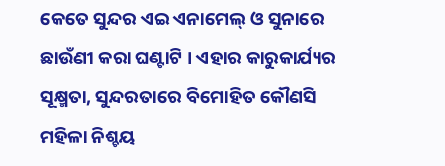କେତେ ସୁନ୍ଦର ଏଇ ଏନାମେଲ୍ ଓ ସୁନାରେ ଛାଉଁଣୀ କରା ଘଣ୍ଟାଟି । ଏହାର କାରୁକାର୍ଯ୍ୟର ସୂକ୍ଷ୍ମତା, ସୁନ୍ଦରତାରେ ବିମୋହିତ କୌଣସି ମହିଳା ନିଶ୍ଚୟ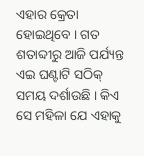ଏହାର କ୍ରେତା ହୋଇଥିବେ । ଗତ ଶତାବ୍ଦୀରୁ ଆଜି ପର୍ଯ୍ୟନ୍ତ ଏଇ ଘଣ୍ଟାଟି ସଠିକ୍ ସମୟ ଦର୍ଶାଉଛି । କିଏ ସେ ମହିଳା ଯେ ଏହାକୁ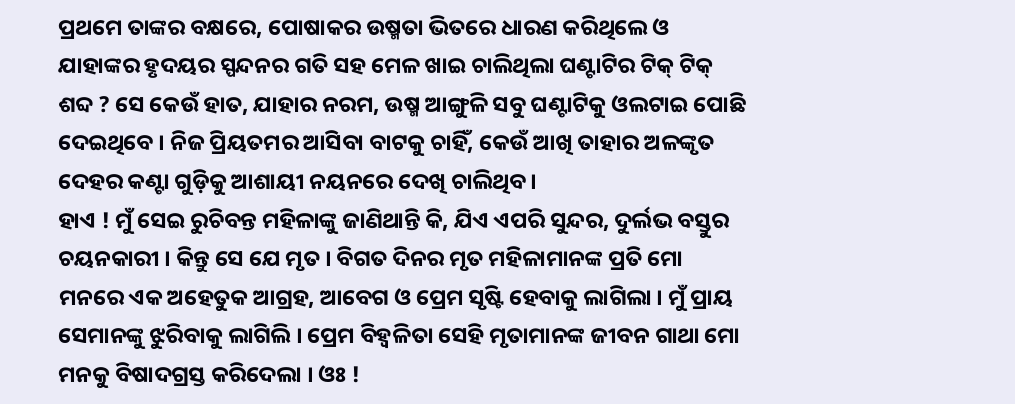ପ୍ରଥମେ ତାଙ୍କର ବକ୍ଷରେ, ପୋଷାକର ଉଷ୍ମତା ଭିତରେ ଧାରଣ କରିଥିଲେ ଓ ଯାହାଙ୍କର ହୃଦୟର ସ୍ପନ୍ଦନର ଗତି ସହ ମେଳ ଖାଇ ଚାଲିଥିଲା ଘଣ୍ଟାଟିର ଟିକ୍ ଟିକ୍ ଶବ୍ଦ ? ସେ କେଉଁ ହାତ, ଯାହାର ନରମ, ଉଷ୍ମ ଆଙ୍ଗୁଳି ସବୁ ଘଣ୍ଟାଟିକୁ ଓଲଟାଇ ପୋଛି ଦେଇଥିବେ । ନିଜ ପ୍ରିୟତମର ଆସିବା ବାଟକୁ ଚାହିଁ, କେଉଁ ଆଖି ତାହାର ଅଳଙ୍କୃତ ଦେହର କଣ୍ଟା ଗୁଡ଼ିକୁ ଆଶାୟୀ ନୟନରେ ଦେଖି ଚାଲିଥିବ ।
ହାଏ ! ମୁଁ ସେଇ ରୁଚିବନ୍ତ ମହିଳାଙ୍କୁ ଜାଣିଥାନ୍ତି କି, ଯିଏ ଏପରି ସୁନ୍ଦର, ଦୁର୍ଲଭ ବସ୍ତୁର ଚୟନକାରୀ । କିନ୍ତୁ ସେ ଯେ ମୃତ । ବିଗତ ଦିନର ମୃତ ମହିଳାମାନଙ୍କ ପ୍ରତି ମୋ ମନରେ ଏକ ଅହେତୁକ ଆଗ୍ରହ, ଆବେଗ ଓ ପ୍ରେମ ସୃଷ୍ଟି ହେବାକୁ ଲାଗିଲା । ମୁଁ ପ୍ରାୟ ସେମାନଙ୍କୁ ଝୁରିବାକୁ ଲାଗିଲି । ପ୍ରେମ ବିହ୍ୱଳିତା ସେହି ମୃତାମାନଙ୍କ ଜୀବନ ଗାଥା ମୋ ମନକୁ ବିଷାଦଗ୍ରସ୍ତ କରିଦେଲା । ଓଃ !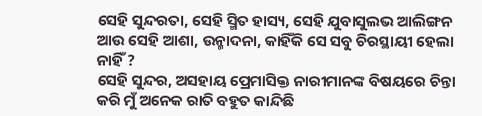ସେହି ସୁନ୍ଦରତା, ସେହି ସ୍ମିତ ହାସ୍ୟ, ସେହି ଯୁବାସୁଲଭ ଆଲିଙ୍ଗନ ଆଉ ସେହି ଆଶା, ଉନ୍ମାଦନା, କାହିଁକି ସେ ସବୁ ଚିରସ୍ଥାୟୀ ହେଲା ନାହିଁ ?
ସେହି ସୁନ୍ଦର, ଅସହାୟ ପ୍ରେମାସିକ୍ତ ନାରୀମାନଙ୍କ ବିଷୟରେ ଚିନ୍ତା କରି ମୁଁ ଅନେକ ରାତି ବହୁତ କାନ୍ଦିଛି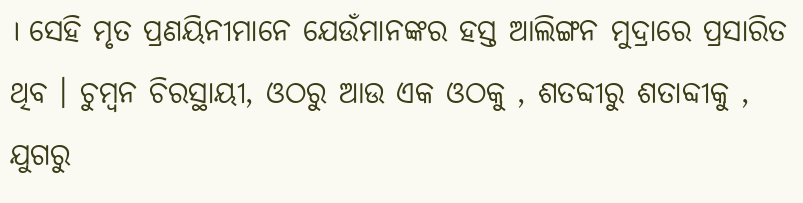। ସେହି ମୃତ ପ୍ରଣୟିନୀମାନେ ଯେଉଁମାନଙ୍କର ହସ୍ତ ଆଲିଙ୍ଗନ ମୁଦ୍ରାରେ ପ୍ରସାରିତ ଥିବ । ଚୁମ୍ବନ ଚିରସ୍ଥାୟୀ, ଓଠରୁ ଆଉ ଏକ ଓଠକୁ , ଶତବ୍ଦୀରୁ ଶତାବ୍ଦୀକୁ , ଯୁଗରୁ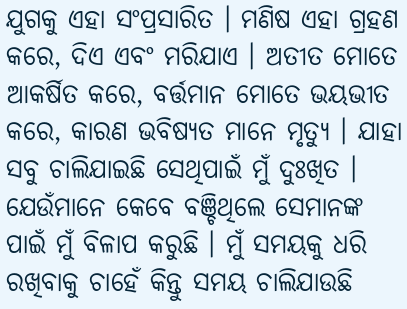ଯୁଗକୁ ଏହା ସଂପ୍ରସାରିତ । ମଣିଷ ଏହା ଗ୍ରହଣ କରେ, ଦିଏ ଏବଂ ମରିଯାଏ । ଅତୀତ ମୋତେ ଆକର୍ଷିତ କରେ, ବର୍ତ୍ତମାନ ମୋତେ ଭୟଭୀତ କରେ, କାରଣ ଭବିଷ୍ୟତ ମାନେ ମୃତ୍ୟୁ । ଯାହା ସବୁ ଚାଲିଯାଇଛି ସେଥିପାଇଁ ମୁଁ ଦୁଃଖିତ । ଯେଉଁମାନେ କେବେ ବଞ୍ଚିଥିଲେ ସେମାନଙ୍କ ପାଇଁ ମୁଁ ବିଳାପ କରୁଛି । ମୁଁ ସମୟକୁ ଧରି ରଖିବାକୁ ଚାହେଁ କିନ୍ତୁ ସମୟ ଚାଲିଯାଉଛି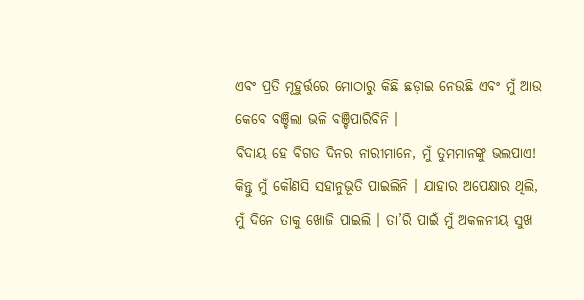ଏବଂ ପ୍ରତି ମୂହୁର୍ତ୍ତରେ ମୋଠାରୁ କିଛି ଛଡ଼ାଇ ନେଉଛି ଏବଂ ମୁଁ ଆଉ କେବେ ବଞ୍ଚିଲା ଭଳି ବଞ୍ଚିପାରିବିନି ।
ବିଦାୟ ହେ ବିଗତ ଦିନର ନାରୀମାନେ, ମୁଁ ତୁମମାନଙ୍କୁ ଭଲପାଏ!
କିନ୍ତୁ ମୁଁ କୌଣସି ସହାନୁଭୂତି ପାଇଲିନି । ଯାହାର ଅପେକ୍ଷାର ଥିଲି, ମୁଁ ଦିନେ ତାକୁ ଖୋଜି ପାଇଲି । ତା’ରି ପାଇଁ ମୁଁ ଅକଳନୀୟ ସୁଖ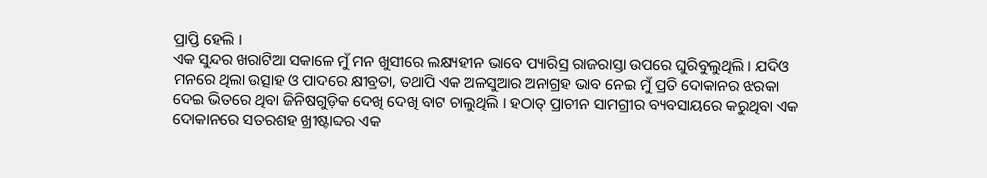ପ୍ରାପ୍ତି ହେଲି ।
ଏକ ସୁନ୍ଦର ଖରାଟିଆ ସକାଳେ ମୁଁ ମନ ଖୁସୀରେ ଲକ୍ଷ୍ୟହୀନ ଭାବେ ପ୍ୟାରିସ୍ର ରାଜରାସ୍ତା ଉପରେ ଘୁରିବୁଲୁଥିଲି । ଯଦିଓ ମନରେ ଥିଲା ଉତ୍ସାହ ଓ ପାଦରେ କ୍ଷୀବ୍ରତା, ତଥାପି ଏକ ଅଳସୁଆର ଅନାଗ୍ରହ ଭାବ ନେଇ ମୁଁ ପ୍ରତି ଦୋକାନର ଝରକା ଦେଇ ଭିତରେ ଥିବା ଜିନିଷଗୁଡ଼ିକ ଦେଖି ଦେଖି ବାଟ ଚାଲୁଥିଲି । ହଠାତ୍ ପ୍ରାଚୀନ ସାମଗ୍ରୀର ବ୍ୟବସାୟରେ କରୁଥିବା ଏକ ଦୋକାନରେ ସତରଶହ ଖ୍ରୀଷ୍ଟାବ୍ଦର ଏକ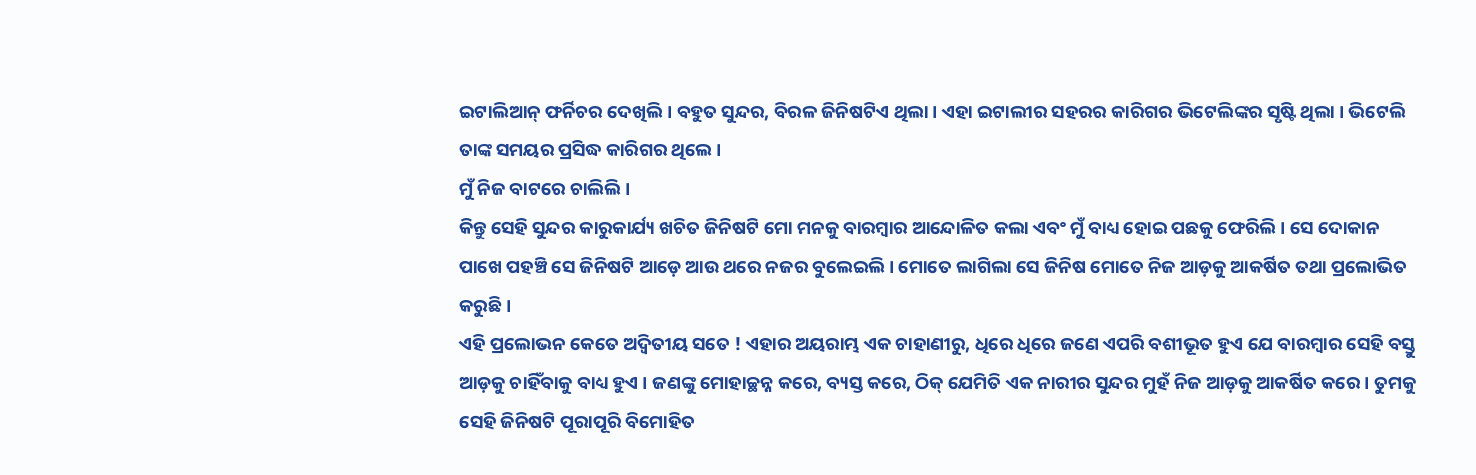ଇଟାଲିଆନ୍ ଫର୍ନିଚର ଦେଖିଲି । ବହୁତ ସୁନ୍ଦର, ବିରଳ ଜିନିଷଟିଏ ଥିଲା । ଏହା ଇଟାଲୀର ସହରର କାରିଗର ଭିଟେଲିଙ୍କର ସୃଷ୍ଟି ଥିଲା । ଭିଟେଲି ତାଙ୍କ ସମୟର ପ୍ରସିଦ୍ଧ କାରିଗର ଥିଲେ ।
ମୁଁ ନିଜ ବାଟରେ ଚାଲିଲି ।
କିନ୍ତୁ ସେହି ସୁନ୍ଦର କାରୁକାର୍ଯ୍ୟ ଖଚିତ ଜିନିଷଟି ମୋ ମନକୁ ବାରମ୍ବାର ଆନ୍ଦୋଳିତ କଲା ଏବଂ ମୁଁ ବାଧ୍ୟ ହୋଇ ପଛକୁ ଫେରିଲି । ସେ ଦୋକାନ ପାଖେ ପହଞ୍ଚି ସେ ଜିନିଷଟି ଆଡ଼େ ଆଉ ଥରେ ନଜର ବୁଲେଇଲି । ମୋତେ ଲାଗିଲା ସେ ଜିନିଷ ମୋତେ ନିଜ ଆଡ଼କୁ ଆକର୍ଷିତ ତଥା ପ୍ରଲୋଭିତ କରୁଛି ।
ଏହି ପ୍ରଲୋଭନ କେତେ ଅଦ୍ୱିତୀୟ ସତେ ! ଏହାର ଅୟରାମ୍ଭ ଏକ ଚାହାଣୀରୁ, ଧିରେ ଧିରେ ଜଣେ ଏପରି ବଶୀଭୂତ ହୁଏ ଯେ ବାରମ୍ବାର ସେହି ବସ୍ତୁ ଆଡ଼କୁ ଚାହିଁବାକୁ ବାଧ୍ୟ ହୁଏ । ଜଣଙ୍କୁ ମୋହାଚ୍ଛନ୍ନ କରେ, ବ୍ୟସ୍ତ କରେ, ଠିକ୍ ଯେମିତି ଏକ ନାରୀର ସୁନ୍ଦର ମୁହଁ ନିଜ ଆଡ଼କୁ ଆକର୍ଷିତ କରେ । ତୁମକୁ ସେହି ଜିନିଷଟି ପୂରାପୂରି ବିମୋହିତ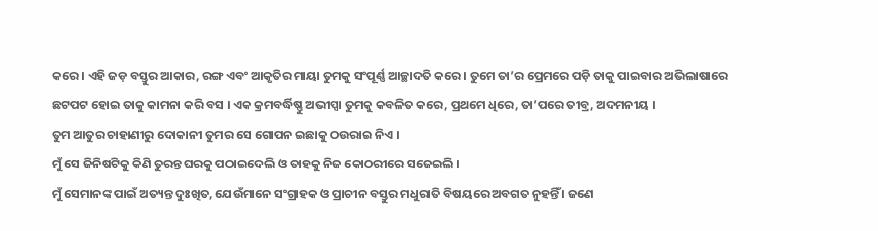କରେ । ଏହି ଜଡ଼ ବସ୍ତୁର ଆକାର, ରଙ୍ଗ ଏବଂ ଆକୃତିର ମାୟା ତୁମକୁ ସଂପୂର୍ଣ୍ଣ ଆଚ୍ଛାଦତି କରେ । ତୁମେ ତା’ର ପ୍ରେମରେ ପଡ଼ି ତାକୁ ପାଇବାର ଅଭିଲାଷାରେ ଛଟପଟ ହୋଇ ତାକୁ କାମନା କରି ବସ । ଏକ କ୍ରମବର୍ଦ୍ଧିଷ୍ଣୁ ଅଭୀପ୍ସା ତୁମକୁ କବଳିତ କରେ, ପ୍ରଥମେ ଧିରେ, ତା’ପରେ ତୀବ୍ର, ଅଦମନୀୟ ।
ତୁମ ଆତୁର ଚାହାଣୀରୁ ଦୋକାନୀ ତୁମର ସେ ଗୋପନ ଇଛାକୁ ଠଉରାଇ ନିଏ ।
ମୁଁ ସେ ଜିନିଷଟିକୁ କିଣି ତୁରନ୍ତ ଘରକୁ ପଠାଇଦେଲି ଓ ତାହକୁ ନିଜ କୋଠରୀରେ ସଜେଇଲି ।
ମୁଁ ସେମାନଙ୍କ ପାଇଁ ଅତ୍ୟନ୍ତ ଦୁଃଖିତ, ଯେଉଁମାନେ ସଂଗ୍ରାହକ ଓ ପ୍ରାଚୀନ ବସ୍ତୁର ମଧୁରାତି ବିଷୟରେ ଅବଗତ ନୁହନ୍ତିଁ । ଜଣେ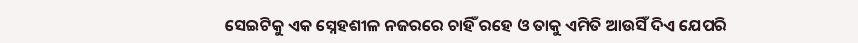ସେଇଟିକୁ ଏକ ସ୍ନେହଶୀଳ ନଜରରେ ଚାହିଁ ରହେ ଓ ତାକୁ ଏମିତି ଆଉସିଁ ଦିଏ ଯେପରି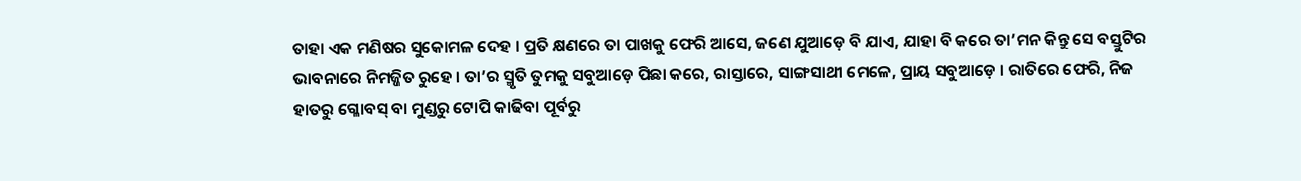ତାହା ଏକ ମଣିଷର ସୁକୋମଳ ଦେହ । ପ୍ରତି କ୍ଷଣରେ ତା ପାଖକୁ ଫେରି ଆସେ, ଜଣେ ଯୁଆଡ଼େ ବି ଯାଏ, ଯାହା ବି କରେ ତା’ମନ କିନ୍ତୁ ସେ ବସ୍ତୁଟିର ଭାବନାରେ ନିମଜ୍ଜିତ ରୁହେ । ତା’ର ସ୍ମୃତି ତୁମକୁ ସବୁଆଡ଼େ ପିଛା କରେ, ରାସ୍ତାରେ, ସାଙ୍ଗସାଥୀ ମେଳେ, ପ୍ରାୟ ସବୁଆଡ଼େ । ରାତିରେ ଫେରି, ନିଜ ହାତରୁ ଗ୍ଳୋବସ୍ ବା ମୁଣ୍ଡରୁ ଟୋପି କାଢିବା ପୂର୍ବରୁ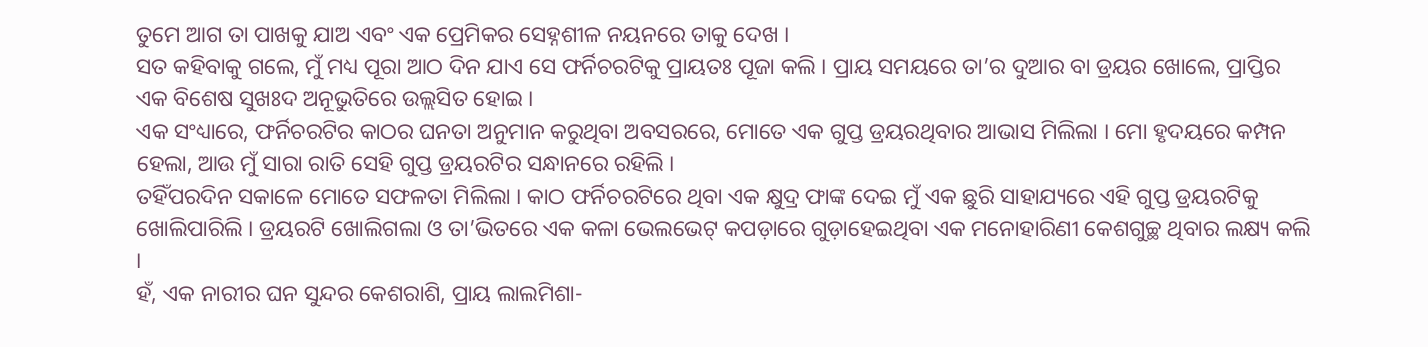ତୁମେ ଆଗ ତା ପାଖକୁ ଯାଅ ଏବଂ ଏକ ପ୍ରେମିକର ସେହ୍ନଶୀଳ ନୟନରେ ତାକୁ ଦେଖ ।
ସତ କହିବାକୁ ଗଲେ, ମୁଁ ମଧ୍ୟ ପୂରା ଆଠ ଦିନ ଯାଏ ସେ ଫର୍ନିଚରଟିକୁ ପ୍ରାୟତଃ ପୂଜା କଲି । ପ୍ରାୟ ସମୟରେ ତା’ର ଦୁଆର ବା ଡ୍ରୟର ଖୋଲେ, ପ୍ରାପ୍ତିର ଏକ ବିଶେଷ ସୁଖଃଦ ଅନୂଭୁତିରେ ଉଲ୍ଲସିତ ହୋଇ ।
ଏକ ସଂଧ୍ୟାରେ, ଫର୍ନିଚରଟିର କାଠର ଘନତା ଅନୁମାନ କରୁଥିବା ଅବସରରେ, ମୋତେ ଏକ ଗୁପ୍ତ ଡ୍ରୟରଥିବାର ଆଭାସ ମିଲିଲା । ମୋ ହୃଦୟରେ କମ୍ପନ ହେଲା, ଆଉ ମୁଁ ସାରା ରାତି ସେହି ଗୁପ୍ତ ଡ୍ରୟରଟିର ସନ୍ଧାନରେ ରହିଲି ।
ତହିଁପରଦିନ ସକାଳେ ମୋତେ ସଫଳତା ମିଲିଲା । କାଠ ଫର୍ନିଚରଟିରେ ଥିବା ଏକ କ୍ଷୁଦ୍ର ଫାଙ୍କ ଦେଇ ମୁଁ ଏକ ଛୁରି ସାହାଯ୍ୟରେ ଏହି ଗୁପ୍ତ ଡ୍ରୟରଟିକୁ ଖୋଲିପାରିଲି । ଡ୍ରୟରଟି ଖୋଲିଗଲା ଓ ତା’ଭିତରେ ଏକ କଳା ଭେଲଭେଟ୍ କପଡ଼ାରେ ଗୁଡ଼ାହେଇଥିବା ଏକ ମନୋହାରିଣୀ କେଶଗୁଚ୍ଛ ଥିବାର ଲକ୍ଷ୍ୟ କଲି ।
ହଁ, ଏକ ନାରୀର ଘନ ସୁନ୍ଦର କେଶରାଶି, ପ୍ରାୟ ଲାଲମିଶା-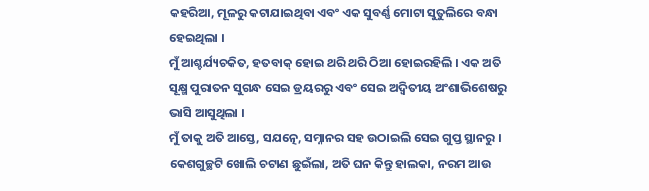କହରିଆ, ମୂଳରୁ କଟାଯାଇଥିବା ଏବଂ ଏକ ସୁବର୍ଣ୍ଣ ମୋଟା ସୁତୁଲିରେ ବନ୍ଧା ହେଇଥିଲା ।
ମୁଁ ଆଶ୍ଚର୍ଯ୍ୟଚକିତ, ହତବାକ୍ ହୋଇ ଥରି ଥରି ଠିଆ ହୋଇରହିଲି । ଏକ ଅତି ସୂକ୍ଷ୍ମ ପୁରାତନ ସୁଗନ୍ଧ ସେଇ ଡ୍ରୟରରୁ ଏବଂ ସେଇ ଅଦ୍ୱିତୀୟ ଅଂଶାଭିଶେଷରୁ ଭାସି ଆସୁଥିଲା ।
ମୁଁ ତାକୁ ଅତି ଆସ୍ତେ, ସଯତ୍ନେ, ସମ୍ନାନର ସହ ଉଠାଇଲି ସେଇ ଗୁପ୍ତ ସ୍ଥାନରୁ । କେଶଗୁଚ୍ଛଟି ଖୋଲି ଚଟାଣ ଛୁଇଁଲା, ଅତି ଘନ କିନ୍ତୁ ହାଲକା, ନରମ ଆଉ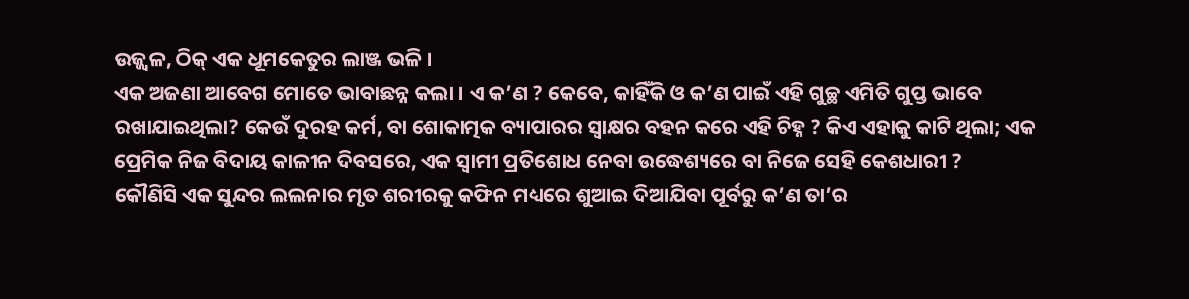ଉଜ୍ଜ୍ୱଳ, ଠିକ୍ ଏକ ଧୂମକେତୁର ଲାଞ୍ଜ ଭଳି ।
ଏକ ଅଜଣା ଆବେଗ ମୋତେ ଭାବାଛନ୍ନ କଲା । ଏ କ’ଣ ? କେବେ, କାହିଁକି ଓ କ’ଣ ପାଇଁ ଏହି ଗୁଚ୍ଛ ଏମିତି ଗୁପ୍ତ ଭାବେ ରଖାଯାଇଥିଲା? କେଉଁ ଦୁରହ କର୍ମ, ବା ଶୋକାତ୍ମକ ବ୍ୟାପାରର ସ୍ୱାକ୍ଷର ବହନ କରେ ଏହି ଚିହ୍ନ ? କିଏ ଏହାକୁ କାଟି ଥିଲା; ଏକ ପ୍ରେମିକ ନିଜ ବିଦାୟ କାଳୀନ ଦିବସରେ, ଏକ ସ୍ୱାମୀ ପ୍ରତିଶୋଧ ନେବା ଉଦ୍ଧେଶ୍ୟରେ ବା ନିଜେ ସେହି କେଶଧାରୀ ?
କୌଣିସି ଏକ ସୁନ୍ଦର ଲଲନାର ମୃତ ଶରୀରକୁ କଫିନ ମଧ୍ୟରେ ଶୁଆଇ ଦିଆଯିବା ପୂର୍ବରୁ କ’ଣ ତା’ର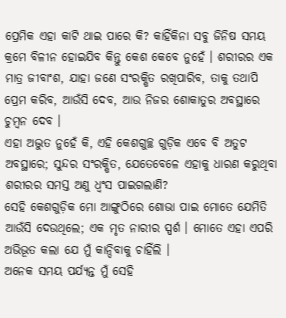ପ୍ରେମିକ ଏହା କାଟି ଥାଇ ପାରେ କି? କାହିଁକିନା ସବୁ ଜିନିଷ ସମୟ କ୍ରମେ ବିଳୀନ ହୋଇଯିବ କିନ୍ତୁ କେଶ କେବେ ନୁହେଁ । ଶରୀରର ଏକ ମାତ୍ର ଜୀବାଂଶ, ଯାହା ଜଣେ ସଂରକ୍ଷିତ ରଖିପାରିବ, ତାକୁ ତଥାପି ପ୍ରେମ କରିବ, ଆଉଁସି ଦେବ, ଆଉ ନିଜର ଶୋକାତୁର ଅବସ୍ଥାରେ ଚୁମ୍ବନ ଦେବ ।
ଏହା ଅଦ୍ଭୁତ ନୁହେଁ କି, ଏହି କେଶଗୁଚ୍ଛ ଗୁଡ଼ିକ ଏବେ ବି ଅତୁଟ ଅବସ୍ଥାରେ; ସୁନ୍ଦର ସଂରକ୍ଷିତ, ଯେତେବେଳେ ଏହାକୁ ଧାରଣ କରୁଥିବା ଶରୀରର ସମସ୍ତ ଅଣୁ ଧ୍ୱଂସ ପାଇଗଲାଣି?
ସେହି କେଶଗୁଡ଼ିକ ମୋ ଆଙ୍ଗୁଠିରେ ଶୋଭା ପାଇ ମୋତେ ଯେମିତି ଆଉଁସି ଦେଉଥିଲେ; ଏକ ମୃତ ନାରୀର ସ୍ପର୍ଶ । ମୋତେ ଏହା ଏପରି ଅଭିଭୂତ କଲା ଯେ ମୁଁ କାନ୍ଦିବାକୁ ଚାହିଁଲି ।
ଅନେକ ସମୟ ପର୍ଯ୍ୟନ୍ତ ମୁଁ ସେହି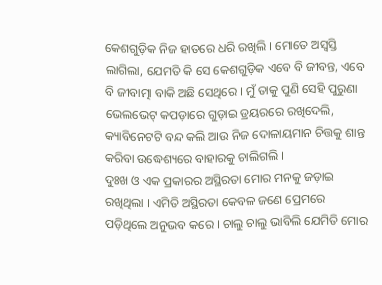କେଶଗୁଡ଼ିକ ନିଜ ହାତରେ ଧରି ରଖିଲି । ମୋତେ ଅସ୍ୱସ୍ତି ଲାଗିଲା, ଯେମତି କି ସେ କେଶଗୁଡ଼ିକ ଏବେ ବି ଜୀବନ୍ତ, ଏବେ ବି ଜୀବାତ୍ମା ବାକି ଅଛି ସେଥିରେ । ମୁଁ ତାକୁ ପୁଣି ସେହି ପୁରୁଣା ଭେଲଭେଟ୍ କପଡ଼ାରେ ଗୁଡ଼ାଇ ଡ୍ରୟରରେ ରଖିଦେଲି, କ୍ୟାବିନେଟଟି ବନ୍ଦ କଲି ଆଉ ନିଜ ଦୋଳାୟମାନ ଚିତ୍ତକୁ ଶାନ୍ତ କରିବା ଉଦ୍ଧେଶ୍ୟରେ ବାହାରକୁ ଚାଲିଗଲି ।
ଦୁଃଖ ଓ ଏକ ପ୍ରକାରର ଅସ୍ଥିରତା ମୋର ମନକୁ ଜଡ଼ାଇ ରଖିଥିଲା । ଏମିତି ଅସ୍ଥିରତା କେବଳ ଜଣେ ପ୍ରେମରେ ପଡ଼ିଥିଲେ ଅନୁଭବ କରେ । ଚାଲୁ ଚାଲୁ ଭାବିଲି ଯେମିତି ମୋର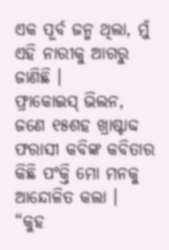ଏକ ପୂର୍ବ ଜନ୍ମ ଥିଲା, ମୁଁ ଏହି ନାରୀକୁ ଆଗରୁ ଜାଣିଛି ।
ଫ୍ରାକୋଇସ୍ ଭିଲନ, ଜଣେ ୧୫ଶହ ଖ୍ରାଷ୍ଟାବ୍ଦ ଫରାସୀ କବିଙ୍କ କବିତାର କିଛି ପଂକ୍ତି ମୋ ମନକୁ ଆନ୍ଦୋଳିତ କଲା ।
“କୁହ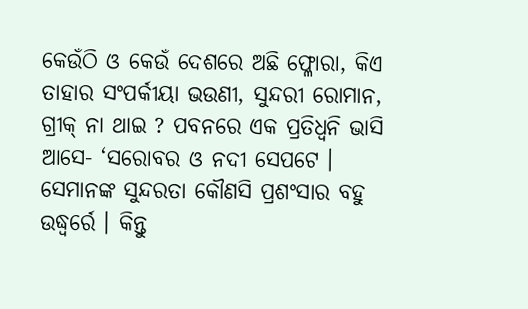କେଉଁଠି ଓ କେଉଁ ଦେଶରେ ଅଛି ଫ୍ଳୋରା, କିଏ ତାହାର ସଂପର୍କୀୟା ଭଉଣୀ, ସୁନ୍ଦରୀ ରୋମାନ, ଗ୍ରୀକ୍ ନା ଥାଇ ? ପବନରେ ଏକ ପ୍ରତିଧ୍ୱନି ଭାସି ଆସେ- ‘ସରୋବର ଓ ନଦୀ ସେପଟେ । ସେମାନଙ୍କ ସୁନ୍ଦରତା କୌଣସି ପ୍ରଶଂସାର ବହୁ ଉଦ୍ଧ୍ୱର୍ରେ । କିନ୍ତୁ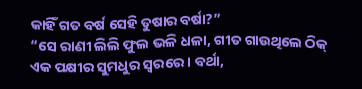କାହିଁ ଗତ ବର୍ଷ ସେହି ତୁଷାର ବର୍ଷା?”
“ସେ ରାଣୀ ଲିଲି ଫୁଲ ଭଳି ଧଳା, ଗୀତ ଗାଉଥିଲେ ଠିକ୍ ଏକ ପକ୍ଷୀର ସୁମଧୁର ସ୍ୱରରେ । ବର୍ଥା,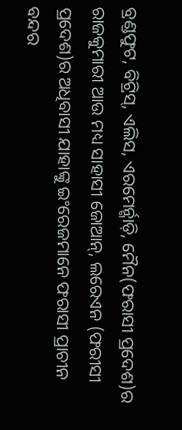ବ୍ରଣ୍ଡଫୁଟ, ବିଟ୍ରିସ୍, ଏଲିସ, ଏରମେର୍ନ୍ଗାଡ଼ି, ମୈନ(ଫରାସୀ ପ୍ରଦେଶ)ର ରାଜକୁମାରୀ ଆଉ ମଧ୍ୟ ସାହାସୀ ଜୋଆନ୍, ଲରେଏନ (ଫରୀସୀ ପ୍ରଦେଶ)ର ଅଧିବାସୀ ଯାହାଙ୍କୁ ଇଂରେଜମାନେ ଫରାସୀ ପ୍ରାଚୀନ ବନ୍ଦର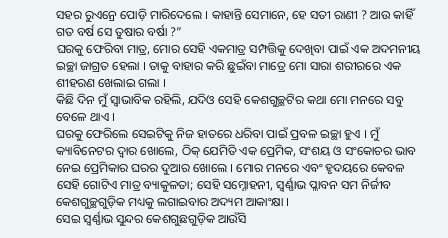ସହର ରୁଏନ୍ରେ ପୋଡ଼ି ମାରିଦେଲେ । କାହାନ୍ତି ସେମାନେ, ହେ ସତୀ ରାଣୀ ? ଆଉ କାହିଁ ଗତ ବର୍ଷ ସେ ତୁଷାର ବର୍ଷା ?”
ଘରକୁ ଫେରିବା ମାତ୍ର, ମୋର ସେହି ଏକମାତ୍ର ସମ୍ପତ୍ତିକୁ ଦେଖିବା ପାଇଁ ଏକ ଅଦମନୀୟ ଇଚ୍ଛା ଜାଗ୍ରତ ହେଲା । ତାକୁ ବାହାର କରି ଛୁଇଁବା ମାତ୍ରେ ମୋ ସାରା ଶରୀରରେ ଏକ ଶୀହରଣ ଖେଲାଇ ଗଲା ।
କିଛି ଦିନ ମୁଁ ସ୍ୱାଭାବିକ ରହିଲି, ଯଦିଓ ସେହି କେଶଗୁଚ୍ଛଟିର କଥା ମୋ ମନରେ ସବୁ ବେଳେ ଥାଏ ।
ଘରକୁ ଫେରିଲେ ସେଇଟିକୁ ନିଜ ହାତରେ ଧରିବା ପାଇଁ ପ୍ରବଳ ଇଚ୍ଛା ହୁଏ । ମୁଁ କ୍ୟାବିନେଟର ଦ୍ୱାର ଖୋଲେ, ଠିକ୍ ଯେମିତି ଏକ ପ୍ରେମିକ, ସଂଶୟ ଓ ସଂକୋଚର ଭାବ ନେଇ ପ୍ରେମିକାର ଘରର ଦୁଆର ଖୋଲେ । ମୋର ମନରେ ଏବଂ ହୃଦୟରେ କେବଳ ସେହି ଗୋଟିଏ ମାତ୍ର ବ୍ୟାକୁଳତା; ସେହି ସମ୍ନୋହନୀ, ସ୍ୱର୍ଣ୍ଣାଭ ପ୍ଳାବନ ସମ ନିର୍ଜୀବ କେଶଗୁଚ୍ଛଗୁଡ଼ିକ ମଧ୍ୟକୁ ଲଗାଇବାର ଅଦ୍ୟମ ଆକାଂକ୍ଷା ।
ସେଇ ସ୍ୱର୍ଣ୍ଣାଭ ସୁନ୍ଦର କେଶଗୁଛଗୁଡ଼ିକ ଆଉଁସି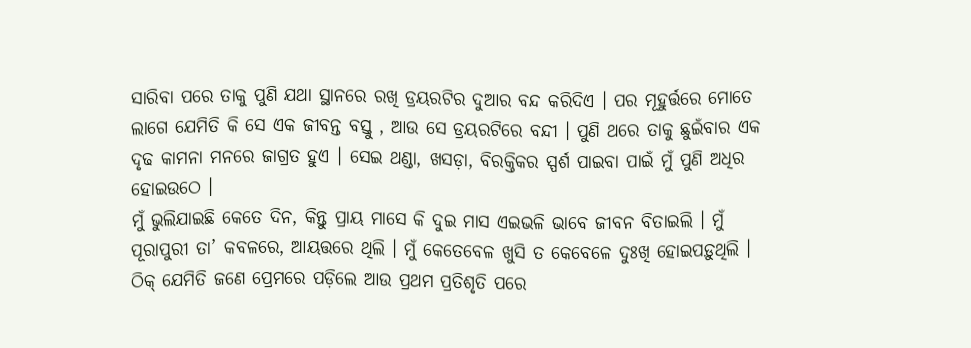ସାରିବା ପରେ ତାକୁ ପୁଣି ଯଥା ସ୍ଥାନରେ ରଖି ଡ୍ରୟରଟିର ଦୁଆର ବନ୍ଦ କରିଦିଏ । ପର ମୂହୁର୍ତ୍ତରେ ମୋତେ ଲାଗେ ଯେମିତି କି ସେ ଏକ ଜୀବନ୍ତ ବସ୍ତୁ , ଆଉ ସେ ଡ୍ରୟରଟିରେ ବନ୍ଦୀ । ପୁଣି ଥରେ ତାକୁ ଛୁଇଁବାର ଏକ ଦୃଢ କାମନା ମନରେ ଜାଗ୍ରତ ହୁଏ । ସେଇ ଥଣ୍ଡା, ଖସଡ଼ା, ବିରକ୍ତିକର ସ୍ପର୍ଶ ପାଇବା ପାଇଁ ମୁଁ ପୁଣି ଅଧିର ହୋଇଉଠେ ।
ମୁଁ ଭୁଲିଯାଇଛି କେତେ ଦିନ, କିନ୍ତୁ ପ୍ରାୟ ମାସେ କି ଦୁଇ ମାସ ଏଇଭଳି ଭାବେ ଜୀବନ ବିତାଇଲି । ମୁଁ ପୂରାପୁରୀ ତା’ କବଳରେ, ଆୟତ୍ତରେ ଥିଲି । ମୁଁ କେତେବେଳ ଖୁସି ତ କେବେଳେ ଦୁଃଖି ହୋଇପଡ଼ୁଥିଲି । ଠିକ୍ ଯେମିତି ଜଣେ ପ୍ରେମରେ ପଡ଼ିଲେ ଆଉ ପ୍ରଥମ ପ୍ରତିଶୃତି ପରେ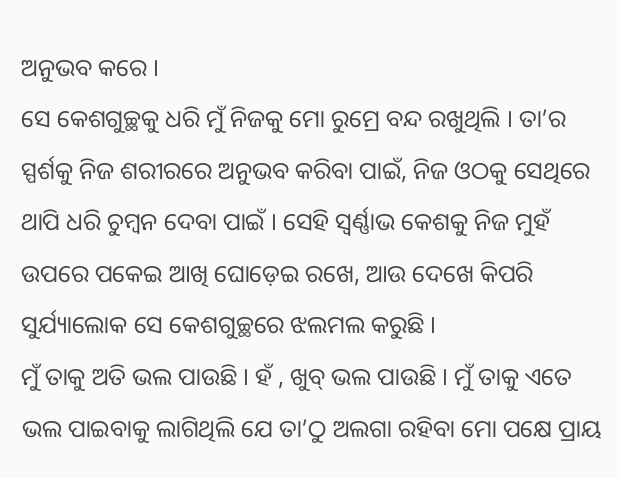ଅନୁଭବ କରେ ।
ସେ କେଶଗୁଚ୍ଛକୁ ଧରି ମୁଁ ନିଜକୁ ମୋ ରୁମ୍ରେ ବନ୍ଦ ରଖୁଥିଲି । ତା’ର ସ୍ପର୍ଶକୁ ନିଜ ଶରୀରରେ ଅନୁଭବ କରିବା ପାଇଁ, ନିଜ ଓଠକୁ ସେଥିରେ ଥାପି ଧରି ଚୁମ୍ବନ ଦେବା ପାଇଁ । ସେହି ସ୍ୱର୍ଣ୍ଣାଭ କେଶକୁ ନିଜ ମୁହଁ ଉପରେ ପକେଇ ଆଖି ଘୋଡ଼େଇ ରଖେ, ଆଉ ଦେଖେ କିପରି ସୁର୍ଯ୍ୟାଲୋକ ସେ କେଶଗୁଚ୍ଛରେ ଝଲମଲ କରୁଛି ।
ମୁଁ ତାକୁ ଅତି ଭଲ ପାଉଛି । ହଁ , ଖୁବ୍ ଭଲ ପାଉଛି । ମୁଁ ତାକୁ ଏତେ ଭଲ ପାଇବାକୁ ଲାଗିଥିଲି ଯେ ତା’ଠୁ ଅଲଗା ରହିବା ମୋ ପକ୍ଷେ ପ୍ରାୟ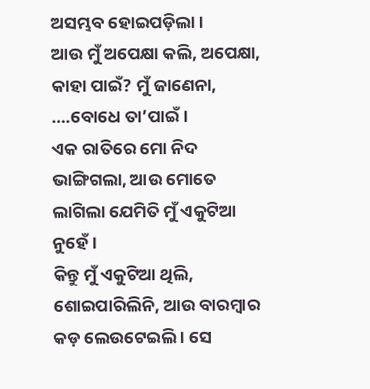ଅସମ୍ଭବ ହୋଇପଡ଼ିଲା ।
ଆଉ ମୁଁ ଅପେକ୍ଷା କଲି, ଅପେକ୍ଷା, କାହା ପାଇଁ? ମୁଁ ଜାଣେନା, ….ବୋଧେ ତା’ପାଇଁ ।
ଏକ ରାତିରେ ମୋ ନିଦ ଭାଙ୍ଗିଗଲା, ଆଉ ମୋତେ ଲାଗିଲା ଯେମିତି ମୁଁ ଏକୁଟିଆ ନୁହେଁ ।
କିନ୍ତୁ ମୁଁ ଏକୁଟିଆ ଥିଲି, ଶୋଇପାରିଲିନି, ଆଉ ବାରମ୍ବାର କଡ଼ ଲେଉଟେଇଲି । ସେ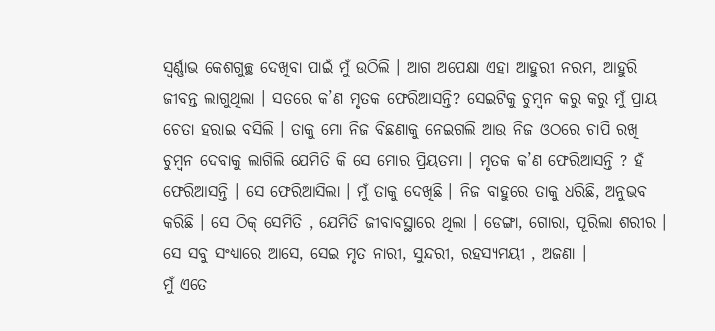ସ୍ୱର୍ଣ୍ଣାଭ କେଶଗୁଚ୍ଛ ଦେଖିବା ପାଇଁ ମୁଁ ଉଠିଲି । ଆଗ ଅପେକ୍ଷା ଏହା ଆହୁରୀ ନରମ, ଆହୁରି ଜୀବନ୍ତ ଲାଗୁଥିଲା । ସତରେ କ’ଣ ମୃତକ ଫେରିଆସନ୍ତି? ସେଇଟିକୁ ଚୁମ୍ବନ କରୁ କରୁ ମୁଁ ପ୍ରାୟ ଚେତା ହରାଇ ବସିଲି । ତାକୁ ମୋ ନିଜ ବିଛଣାକୁ ନେଇଗଲି ଆଉ ନିଜ ଓଠରେ ଚାପି ରଖି ଚୁମ୍ବନ ଦେବାକୁ ଲାଗିଲି ଯେମିତି କି ସେ ମୋର ପ୍ରିୟତମା । ମୃତକ କ’ଣ ଫେରିଆସନ୍ତି ? ହଁ ଫେରିଆସନ୍ତି । ସେ ଫେରିଆସିଲା । ମୁଁ ତାକୁ ଦେଖିଛି । ନିଜ ବାହୁରେ ତାକୁ ଧରିଛି, ଅନୁଭବ କରିଛି । ସେ ଠିକ୍ ସେମିତି , ଯେମିତି ଜୀବାବସ୍ଥାରେ ଥିଲା । ଡେଙ୍ଗା, ଗୋରା, ପୂରିଲା ଶରୀର । ସେ ସବୁ ସଂଧ୍ୟାରେ ଆସେ, ସେଇ ମୃତ ନାରୀ, ସୁନ୍ଦରୀ, ରହସ୍ୟମୟୀ , ଅଜଣା ।
ମୁଁ ଏତେ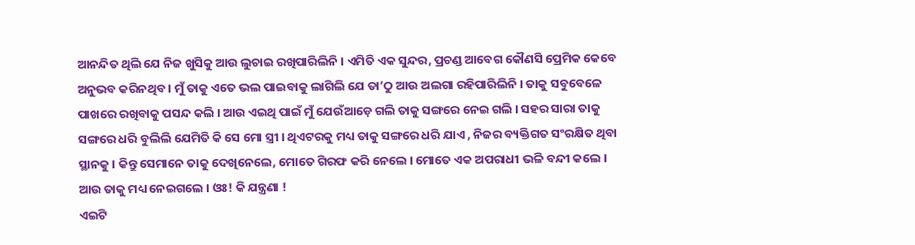ଆନନ୍ଦିତ ଥିଲି ଯେ ନିଜ ଖୁସିକୁ ଆଉ ଲୁଚାଇ ରଖିପାରିଲିନି । ଏମିତି ଏକ ସୁନ୍ଦର, ପ୍ରଚଣ୍ଡ ଆବେଗ କୌଣସି ପ୍ରେମିକ କେବେ ଅନୁଭବ କରିନଥିବ । ମୁଁ ତାକୁ ଏତେ ଭଲ ପାଇବାକୁ ଲାଗିଲି ଯେ ତା’ଠୁ ଆଉ ଅଲଗା ରହିପାରିଲିନି । ତାକୁ ସବୁବେଳେ ପାଖରେ ରଖିବାକୁ ପସନ୍ଦ କଲି । ଆଉ ଏଇଥି ପାଇଁ ମୁଁ ଯେଉଁଆଡ଼େ ଗଲି ତାକୁ ସଙ୍ଗରେ ନେଇ ଗଲି । ସହର ସାରା ତାକୁ ସଙ୍ଗରେ ଧରି ବୁଲିଲି ଯେମିତି କି ସେ ମୋ ସ୍ତ୍ରୀ । ଥିଏଟରକୁ ମଧ୍ୟ ତାକୁ ସଙ୍ଗରେ ଧରି ଯାଏ , ନିଜର ବ୍ୟକ୍ତିଗତ ସଂରକ୍ଷିତ ଥିବା ସ୍ଥାନକୁ । କିନ୍ତୁ ସେମାନେ ତାକୁ ଦେଖିନେଲେ, ମୋତେ ଗିରଫ କରି ନେଲେ । ମୋତେ ଏକ ଅପରାଧୀ ଭଳି ବନ୍ଦୀ କଲେ । ଆଉ ତାକୁ ମଧ୍ୟ ନେଇଗଲେ । ଓଃ! କି ଯନ୍ତ୍ରଣା !
ଏଇଟି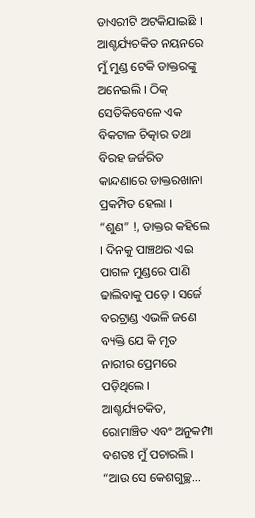ଡାଏରୀଟି ଅଟକିଯାଇଛି । ଆଶ୍ଚର୍ଯ୍ୟଚକିତ ନୟନରେ ମୁଁ ମୁଣ୍ଡ ଟେକି ଡାକ୍ତରଙ୍କୁ ଅନେଇଲି । ଠିକ୍ ସେତିକିବେଳେ ଏକ ବିକଟାଳ ଚିତ୍କାର ତଥା ବିରହ ଜର୍ଜରିତ କାନ୍ଦଣାରେ ଡାକ୍ତରଖାନା ପ୍ରକମ୍ପିତ ହେଲା ।
“ଶୁଣ” !, ଡାକ୍ତର କହିଲେ । ଦିନକୁ ପାଞ୍ଚଥର ଏଇ ପାଗଳ ମୁଣ୍ଡରେ ପାଣି ଢାଲିବାକୁ ପଡ଼େ । ସର୍ଜେ ବରଟ୍ରାଣ୍ଡ ଏଭଳି ଜଣେ ବ୍ୟକ୍ତି ଯେ କି ମୃତ ନାରୀର ପ୍ରେମରେ ପଡ଼ିଥିଲେ ।
ଆଶ୍ଚର୍ଯ୍ୟଚକିତ, ରୋମାଞ୍ଚିତ ଏବଂ ଅନୁକମ୍ପା ବଶତଃ ମୁଁ ପଚାରଲି ।
“ଆଉ ସେ କେଶଗୁଚ୍ଛ…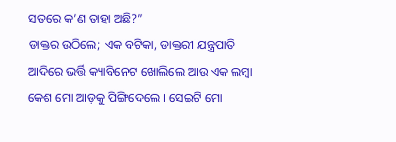ସତରେ କ’ଣ ତାହା ଅଛି?”
ଡାକ୍ତର ଉଠିଲେ; ଏକ ବଟିକା, ଡାକ୍ତରୀ ଯନ୍ତ୍ରପାତି ଆଦିରେ ଭର୍ତ୍ତି କ୍ୟାବିନେଟ ଖୋଲିଲେ ଆଉ ଏକ ଲମ୍ବା କେଶ ମୋ ଆଡ଼କୁ ପିଙ୍ଗିଦେଲେ । ସେଇଟି ମୋ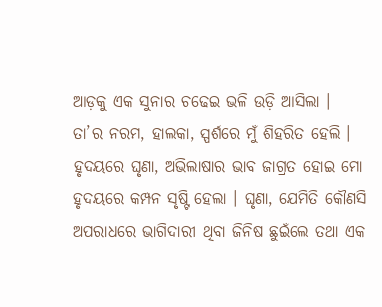ଆଡ଼କୁ ଏକ ସୁନାର ଚଢେଇ ଭଳି ଉଡ଼ି ଆସିଲା ।
ତା’ର ନରମ, ହାଲକା, ସ୍ପର୍ଶରେ ମୁଁ ଶିହରିତ ହେଲି । ହୃଦୟରେ ଘୃଣା, ଅଭିଲାଷାର ଭାବ ଜାଗ୍ରତ ହୋଇ ମୋ ହୃଦୟରେ କମ୍ପନ ସୃଷ୍ଟି ହେଲା । ଘୃଣା, ଯେମିତି କୌଣସି ଅପରାଧରେ ଭାଗିଦାରୀ ଥିବା ଜିନିଷ ଛୁଇଁଲେ ତଥା ଏକ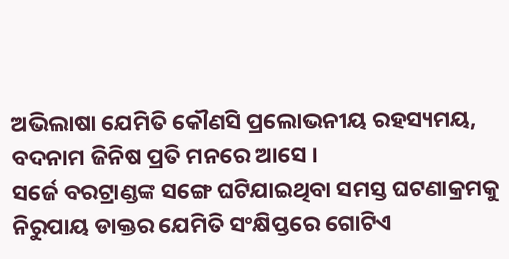ଅଭିଲାଷା ଯେମିତି କୌଣସି ପ୍ରଲୋଭନୀୟ ରହସ୍ୟମୟ, ବଦନାମ ଜିନିଷ ପ୍ରତି ମନରେ ଆସେ ।
ସର୍ଜେ ବରଟ୍ରାଣ୍ଡଙ୍କ ସଙ୍ଗେ ଘଟିଯାଇଥିବା ସମସ୍ତ ଘଟଣାକ୍ରମକୁ ନିରୁପାୟ ଡାକ୍ତର ଯେମିତି ସଂକ୍ଷିପ୍ତରେ ଗୋଟିଏ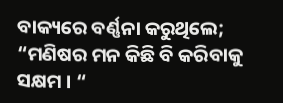ବାକ୍ୟରେ ବର୍ଣ୍ଣନା କରୁଥିଲେ; “ମଣିଷର ମନ କିଛି ବି କରିବାକୁ ସକ୍ଷମ । “